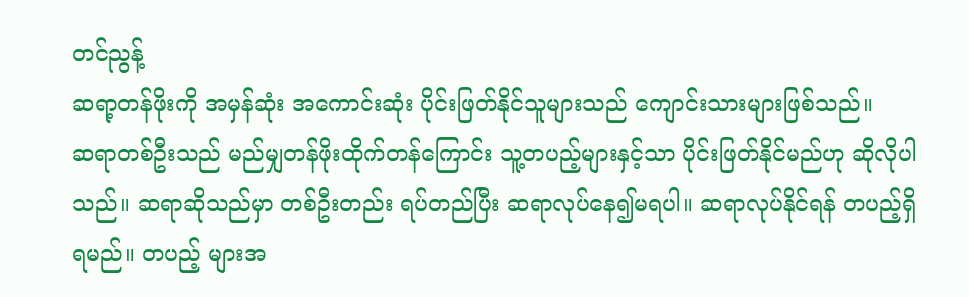တင်ညွန့်
ဆရာ့တန်ဖိုးကို အမှန်ဆုံး အကောင်းဆုံး ပိုင်းဖြတ်နိုင်သူများသည် ကျောင်းသားများဖြစ်သည်။
ဆရာတစ်ဦးသည် မည်မျှတန်ဖိုးထိုက်တန်ကြောင်း သူ့တပည့်များနှင့်သာ ပိုင်းဖြတ်နိုင်မည်ဟု ဆိုလိုပါသည်။ ဆရာဆိုသည်မှာ တစ်ဦးတည်း ရပ်တည်ပြီး ဆရာလုပ်နေ၍မရပါ။ ဆရာလုပ်နိုင်ရန် တပည့်ရှိရမည်။ တပည့် များအ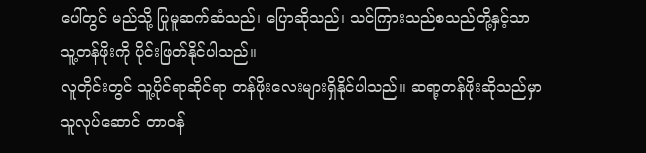ပေါ်တွင် မည်သို့ ပြုမူဆက်ဆံသည်၊ ပြောဆိုသည်၊ သင်ကြားသည်စသည်တို့နှင့်သာ သူ့တန်ဖိုးကို ပိုင်းဖြတ်နိုင်ပါသည်။
လူတိုင်းတွင် သူ့ပိုင်ရာဆိုင်ရာ တန်ဖိုးလေးများရှိနိုင်ပါသည်။ ဆရာ့တန်ဖိုးဆိုသည်မှာ သူလုပ်ဆောင် တာဝန်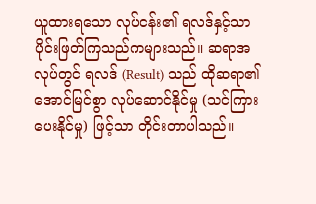ယူထားရသော လုပ်ငန်း၏ ရလဒ်နှင့်သာ ပိုင်းဖြတ်ကြသည်ကများသည်။ ဆရာအလုပ်တွင် ရလဒ် (Result) သည် ထိုဆရာ၏ အောင်မြင်စွာ လုပ်ဆောင်နိုင်မှု (သင်ကြားပေးနိုင်မှု) ဖြင့်သာ တိုင်းတာပါသည်။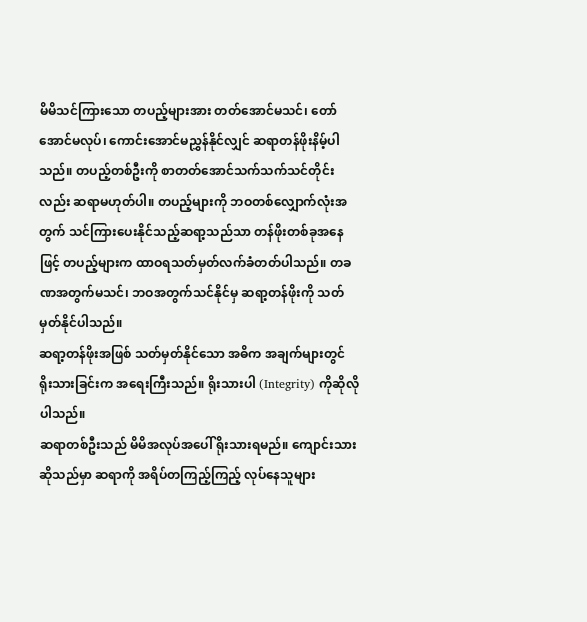မိမိသင်ကြားသော တပည့်များအား တတ်အောင်မသင်၊ တော်အောင်မလုပ်၊ ကောင်းအောင်မညွှန်နိုင်လျှင် ဆရာတန်ဖိုးနိမ့်ပါသည်။ တပည့်တစ်ဦးကို စာတတ်အောင်သက်သက်သင်တိုင်းလည်း ဆရာမဟုတ်ပါ။ တပည့်များကို ဘဝတစ်လျှောက်လုံးအတွက် သင်ကြားပေးနိုင်သည့်ဆရာ့သည်သာ တန်ဖိုးတစ်ခုအနေဖြင့် တပည့်များက ထာဝရသတ်မှတ်လက်ခံတတ်ပါသည်။ တခဏအတွက်မသင်၊ ဘဝအတွက်သင်နိုင်မှ ဆရာ့တန်ဖိုးကို သတ်မှတ်နိုင်ပါသည်။
ဆရာ့တန်ဖိုးအဖြစ် သတ်မှတ်နိုင်သော အဓိက အချက်များတွင် ရိုးသားခြင်းက အရေးကြီးသည်။ ရိုးသားပါ (Integrity) ကိုဆိုလိုပါသည်။
ဆရာတစ်ဦးသည် မိမိအလုပ်အပေါ် ရိုးသားရမည်။ ကျောင်းသားဆိုသည်မှာ ဆရာကို အရိပ်တကြည့်ကြည့် လုပ်နေသူများ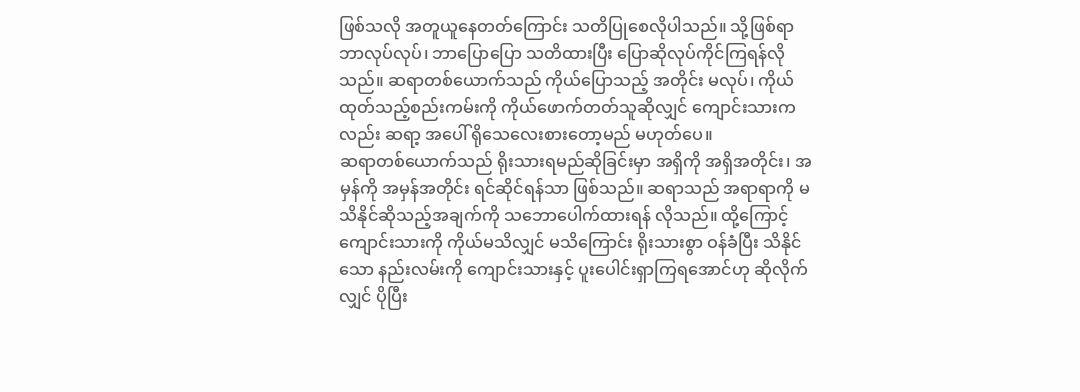ဖြစ်သလို အတူယူနေတတ်ကြောင်း သတိပြုစေလိုပါသည်။ သို့ဖြစ်ရာ ဘာလုပ်လုပ်၊ ဘာပြောပြော သတိထားပြီး ပြောဆိုလုပ်ကိုင်ကြရန်လိုသည်။ ဆရာတစ်ယောက်သည် ကိုယ်ပြောသည့် အတိုင်း မလုပ်၊ ကိုယ်ထုတ်သည့်စည်းကမ်းကို ကိုယ်ဖောက်တတ်သူဆိုလျှင် ကျောင်းသားကလည်း ဆရာ့ အပေါ် ရိုသေလေးစားတော့မည် မဟုတ်ပေ။
ဆရာတစ်ယောက်သည် ရိုးသားရမည်ဆိုခြင်းမှာ အရှိကို အရှိအတိုင်း၊ အမှန်ကို အမှန်အတိုင်း ရင်ဆိုင်ရန်သာ ဖြစ်သည်။ ဆရာသည် အရာရာကို မသိနိုင်ဆိုသည့်အချက်ကို သဘောပေါက်ထားရန် လိုသည်။ ထို့ကြောင့် ကျောင်းသားကို ကိုယ်မသိလျှင် မသိကြောင်း ရိုးသားစွာ ဝန်ခံပြီး သိနိုင်သော နည်းလမ်းကို ကျောင်းသားနှင့် ပူးပေါင်းရှာကြရအောင်ဟု ဆိုလိုက်လျှင် ပိုပြီး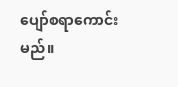ပျော်စရာကောင်းမည်။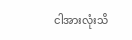ငါအားလုံးသိ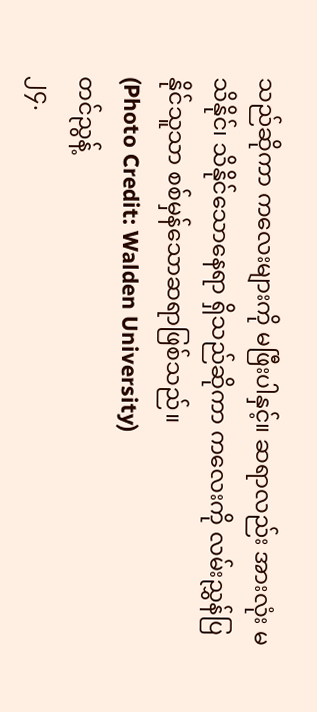သည်ဆိုကာ ကလေးများကို မဖြီးပါနှင့်။ ဆရာလည်း အားလုံး မသိနိုင်၊ သိနိုင်သောနေရာ ရှိသည်ဆိုကာ ကလေးကို လမ်းညွှန်ပြနိုင်သူသာ စစ်မှန်သောဆရာဖြစ်သည်။
(Photo Credit: Walden University)
တင်ညွန့်
၂၄.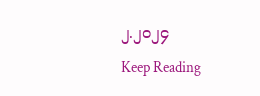၂.၂၀၂၄
Keep Reading